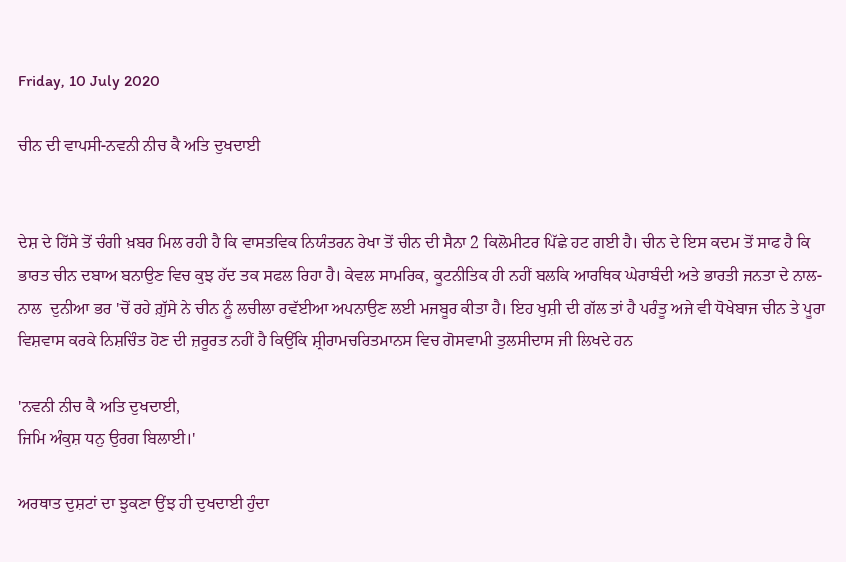Friday, 10 July 2020

ਚੀਨ ਦੀ ਵਾਪਸੀ-ਨਵਨੀ ਨੀਚ ਕੈ ਅਤਿ ਦੁਖਦਾਈ


ਦੇਸ਼ ਦੇ ਹਿੱਸੇ ਤੋਂ ਚੰਗੀ ਖ਼ਬਰ ਮਿਲ ਰਹੀ ਹੈ ਕਿ ਵਾਸਤਵਿਕ ਨਿਯੰਤਰਨ ਰੇਖਾ ਤੋਂ ਚੀਨ ਦੀ ਸੈਨਾ 2 ਕਿਲੋਮੀਟਰ ਪਿੱਛੇ ਹਟ ਗਈ ਹੈ। ਚੀਨ ਦੇ ਇਸ ਕਦਮ ਤੋਂ ਸਾਫ ਹੈ ਕਿ ਭਾਰਤ ਚੀਨ ਦਬਾਅ ਬਨਾਉਣ ਵਿਚ ਕੁਝ ਹੱਦ ਤਕ ਸਫਲ ਰਿਹਾ ਹੈ। ਕੇਵਲ ਸਾਮਰਿਕ, ਕੂਟਨੀਤਿਕ ਹੀ ਨਹੀਂ ਬਲਕਿ ਆਰਥਿਕ ਘੇਰਾਬੰਦੀ ਅਤੇ ਭਾਰਤੀ ਜਨਤਾ ਦੇ ਨਾਲ-ਨਾਲ  ਦੁਨੀਆ ਭਰ 'ਚੋਂ ਰਹੇ ਗ਼ੁੱਸੇ ਨੇ ਚੀਨ ਨੂੰ ਲਚੀਲਾ ਰਵੱਈਆ ਅਪਨਾਉਣ ਲਈ ਮਜਬੂਰ ਕੀਤਾ ਹੈ। ਇਹ ਖੁਸ਼ੀ ਦੀ ਗੱਲ ਤਾਂ ਹੈ ਪਰੰਤੂ ਅਜੇ ਵੀ ਧੋਖੇਬਾਜ ਚੀਨ ਤੇ ਪੂਰਾ ਵਿਸ਼ਵਾਸ ਕਰਕੇ ਨਿਸ਼ਚਿੰਤ ਹੋਣ ਦੀ ਜ਼ਰੂਰਤ ਨਹੀਂ ਹੈ ਕਿਉਂਕਿ ਸ਼੍ਰੀਰਾਮਚਰਿਤਮਾਨਸ ਵਿਚ ਗੋਸਵਾਮੀ ਤੁਲਸੀਦਾਸ ਜੀ ਲਿਖਦੇ ਹਨ

'ਨਵਨੀ ਨੀਚ ਕੈ ਅਤਿ ਦੁਖਦਾਈ,
ਜਿਮਿ ਅੰਕੁਸ਼ ਧਨੁ ਉਰਗ ਬਿਲਾਈ।'

ਅਰਥਾਤ ਦੁਸ਼ਟਾਂ ਦਾ ਝੁਕਣਾ ਉਂਝ ਹੀ ਦੁਖਦਾਈ ਹੁੰਦਾ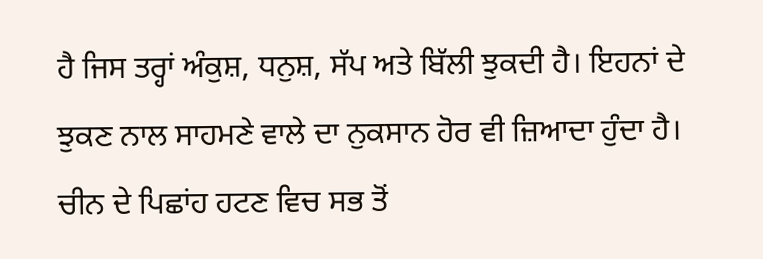ਹੈ ਜਿਸ ਤਰ੍ਹਾਂ ਅੰਕੁਸ਼, ਧਨੁਸ਼, ਸੱਪ ਅਤੇ ਬਿੱਲੀ ਝੁਕਦੀ ਹੈ। ਇਹਨਾਂ ਦੇ ਝੁਕਣ ਨਾਲ ਸਾਹਮਣੇ ਵਾਲੇ ਦਾ ਨੁਕਸਾਨ ਹੋਰ ਵੀ ਜ਼ਿਆਦਾ ਹੁੰਦਾ ਹੈ। ਚੀਨ ਦੇ ਪਿਛਾਂਹ ਹਟਣ ਵਿਚ ਸਭ ਤੋਂ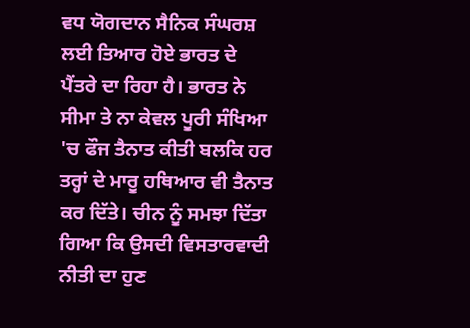ਵਧ ਯੋਗਦਾਨ ਸੈਨਿਕ ਸੰਘਰਸ਼ ਲਈ ਤਿਆਰ ਹੋਏ ਭਾਰਤ ਦੇ ਪੈਂਤਰੇ ਦਾ ਰਿਹਾ ਹੈ। ਭਾਰਤ ਨੇ ਸੀਮਾ ਤੇ ਨਾ ਕੇਵਲ ਪੂਰੀ ਸੰਖਿਆ 'ਚ ਫੌਜ ਤੈਨਾਤ ਕੀਤੀ ਬਲਕਿ ਹਰ ਤਰ੍ਹਾਂ ਦੇ ਮਾਰੂ ਹਥਿਆਰ ਵੀ ਤੈਨਾਤ ਕਰ ਦਿੱਤੇ। ਚੀਨ ਨੂੰ ਸਮਝਾ ਦਿੱਤਾ ਗਿਆ ਕਿ ਉਸਦੀ ਵਿਸਤਾਰਵਾਦੀ ਨੀਤੀ ਦਾ ਹੁਣ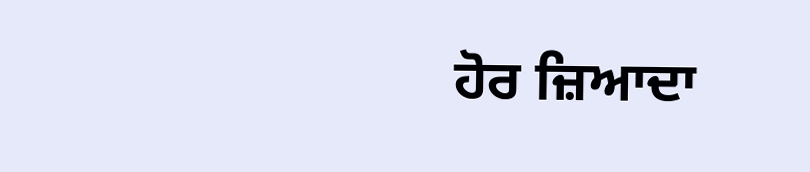ਹੋਰ ਜ਼ਿਆਦਾ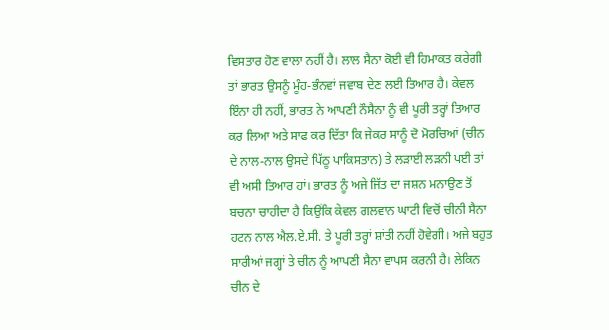ਵਿਸਤਾਰ ਹੋਣ ਵਾਲਾ ਨਹੀਂ ਹੈ। ਲਾਲ ਸੈਨਾ ਕੋਈ ਵੀ ਹਿਮਾਕਤ ਕਰੇਗੀ ਤਾਂ ਭਾਰਤ ਉਸਨੂੰ ਮੂੰਹ-ਭੰਨਵਾਂ ਜਵਾਬ ਦੇਣ ਲਈ ਤਿਆਰ ਹੈ। ਕੇਵਲ ਇੰਨਾ ਹੀ ਨਹੀਂ, ਭਾਰਤ ਨੇ ਆਪਣੀ ਨੌਸੈਨਾ ਨੂੰ ਵੀ ਪੂਰੀ ਤਰ੍ਹਾਂ ਤਿਆਰ ਕਰ ਲਿਆ ਅਤੇ ਸਾਫ ਕਰ ਦਿੱਤਾ ਕਿ ਜੇਕਰ ਸਾਨੂੰ ਦੋ ਮੋਰਚਿਆਂ (ਚੀਨ ਦੇ ਨਾਲ-ਨਾਲ ਉਸਦੇ ਪਿੱਠੂ ਪਾਕਿਸਤਾਨ) ਤੇ ਲੜਾਈ ਲੜਨੀ ਪਈ ਤਾਂ ਵੀ ਅਸੀ ਤਿਆਰ ਹਾਂ। ਭਾਰਤ ਨੂੰ ਅਜੇ ਜਿੱਤ ਦਾ ਜਸ਼ਨ ਮਨਾਉਣ ਤੋਂ ਬਚਨਾ ਚਾਹੀਦਾ ਹੈ ਕਿਉਂਕਿ ਕੇਵਲ ਗਲਵਾਨ ਘਾਟੀ ਵਿਚੋਂ ਚੀਨੀ ਸੈਨਾ ਹਟਨ ਨਾਲ ਐਲ.ਏ.ਸੀ. ਤੇ ਪੂਰੀ ਤਰ੍ਹਾਂ ਸ਼ਾਂਤੀ ਨਹੀਂ ਹੋਵੇਗੀ। ਅਜੇ ਬਹੁਤ ਸਾਰੀਆਂ ਜਗ੍ਹਾਂ ਤੇ ਚੀਨ ਨੂੰ ਆਪਣੀ ਸੈਨਾ ਵਾਪਸ ਕਰਨੀ ਹੈ। ਲੇਕਿਨ ਚੀਨ ਦੇ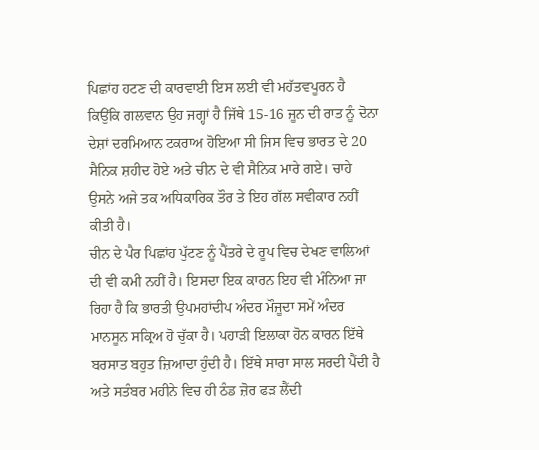ਪਿਛਾਂਹ ਹਟਣ ਦੀ ਕਾਰਵਾਈ ਇਸ ਲਈ ਵੀ ਮਹੱਤਵਪੂਰਨ ਹੈ ਕਿਉਂਕਿ ਗਲਵਾਨ ਉਹ ਜਗ੍ਹਾਂ ਹੈ ਜਿੱਥੇ 15-16 ਜੂਨ ਦੀ ਰਾਤ ਨੂੰ ਦੋਨਾ ਦੇਸ਼ਾਂ ਦਰਮਿਆਨ ਟਕਰਾਅ ਹੋਇਆ ਸੀ ਜਿਸ ਵਿਚ ਭਾਰਤ ਦੇ 20 ਸੈਨਿਕ ਸ਼ਹੀਦ ਹੋਏ ਅਤੇ ਚੀਨ ਦੇ ਵੀ ਸੈਨਿਕ ਮਾਰੇ ਗਏ। ਚਾਹੇ ਉਸਨੇ ਅਜੇ ਤਕ ਅਧਿਕਾਰਿਕ ਤੌਰ ਤੇ ਇਹ ਗੱਲ ਸਵੀਕਾਰ ਨਹੀਂ ਕੀਤੀ ਹੈ।
ਚੀਨ ਦੇ ਪੈਰ ਪਿਛਾਂਹ ਪੁੱਟਣ ਨੂੰ ਪੈਂਤਰੇ ਦੇ ਰੂਪ ਵਿਚ ਦੇਖਣ ਵਾਲਿਆਂ ਦੀ ਵੀ ਕਮੀ ਨਹੀਂ ਹੈ। ਇਸਦਾ ਇਕ ਕਾਰਨ ਇਹ ਵੀ ਮੰਨਿਆ ਜਾ ਰਿਹਾ ਹੈ ਕਿ ਭਾਰਤੀ ਉਪਮਹਾਂਦੀਪ ਅੰਦਰ ਮੌਜੂਦਾ ਸਮੇਂ ਅੰਦਰ ਮਾਨਸੂਨ ਸਕ੍ਰਿਅ ਹੋ ਚੁੱਕਾ ਹੈ। ਪਹਾੜੀ ਇਲਾਕਾ ਹੋਨ ਕਾਰਨ ਇੱਥੇ ਬਰਸਾਤ ਬਹੁਤ ਜ਼ਿਆਦਾ ਹੁੰਦੀ ਹੈ। ਇੱਥੇ ਸਾਰਾ ਸਾਲ ਸਰਦੀ ਪੈਂਦੀ ਹੈ ਅਤੇ ਸਤੰਬਰ ਮਹੀਨੇ ਵਿਚ ਹੀ ਠੰਡ ਜ਼ੋਰ ਫੜ ਲੈਂਦੀ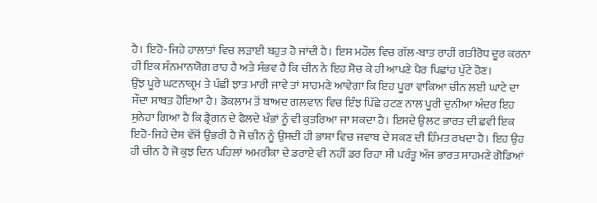ਹੈ। ਇਹੋ-ਜਿਹੇ ਹਾਲਾਤਾਂ ਵਿਚ ਲੜਾਈ ਬਹੁਤ ਹੋ ਜਾਂਦੀ ਹੈ। ਇਸ ਮਹੌਲ ਵਿਚ ਗੱਲ-ਬਾਤ ਰਾਹੀਂ ਗਤੀਰੋਧ ਦੂਰ ਕਰਨਾ ਹੀ ਇਕ ਸੰਨਮਾਨਯੋਗ ਰਾਹ ਹੈ ਅਤੇ ਸੰਭਵ ਹੈ ਕਿ ਚੀਨ ਨੇ ਇਹ ਸੋਚ ਕੇ ਹੀ ਆਪਣੇ ਪੈਰ ਪਿਛਾਂਹ ਪੁੱਟੇ ਹੋਣ।
ਉਂਝ ਪੂਰੇ ਘਟਨਾਕ੍ਰਮ ਤੇ ਪੰਛੀ ਝਾਤ ਮਾਰੀ ਜਾਵੇ ਤਾਂ ਸਾਹਮਣੇ ਆਵੇਗਾ ਕਿ ਇਹ ਪੂਰਾ ਵਾਕਿਆ ਚੀਨ ਲਈ ਘਾਟੇ ਦਾ ਸੌਦਾ ਸਾਬਤ ਹੋਇਆ ਹੈ। ਡੋਕਲਾਮ ਤੋਂ ਬਾਅਦ ਗਲਵਾਨ ਵਿਚ ਇੰਝ ਪਿੱਛੇ ਹਟਣ ਨਾਲ ਪੂਰੀ ਦੁਨੀਆ ਅੰਦਰ ਇਹ ਸੁਨੇਹਾ ਗਿਆ ਹੈ ਕਿ ਡ੍ਰੈਗਨ ਦੇ ਫੈਲਦੇ ਖੰਭਾਂ ਨੂੰ ਵੀ ਕੁਤਰਿਆ ਜਾ ਸਕਦਾ ਹੈ। ਇਸਦੇ ਉਲਟ ਭਾਰਤ ਦੀ ਛਵੀ ਇਕ ਇਹੋ-ਜਿਹੇ ਦੇਸ਼ ਵੱਜੋਂ ਉਭਰੀ ਹੈ ਜੋ ਚੀਨ ਨੂੰ ਉਸਦੀ ਹੀ ਭਾਸ਼ਾ ਵਿਚ ਜਵਾਬ ਦੇ ਸਕਣ ਦੀ ਹਿੰਮਤ ਰਖਦਾ ਹੈ। ਇਹ ਉਹ ਹੀ ਚੀਨ ਹੈ ਜੋ ਕੁਝ ਦਿਨ ਪਹਿਲਾਂ ਅਮਰੀਕਾ ਦੇ ਡਰਾਏ ਵੀ ਨਹੀਂ ਡਰ ਰਿਹਾ ਸੀ ਪਰੰਤੂ ਅੱਜ ਭਾਰਤ ਸਾਹਮਣੇ ਗੋਡਿਆਂ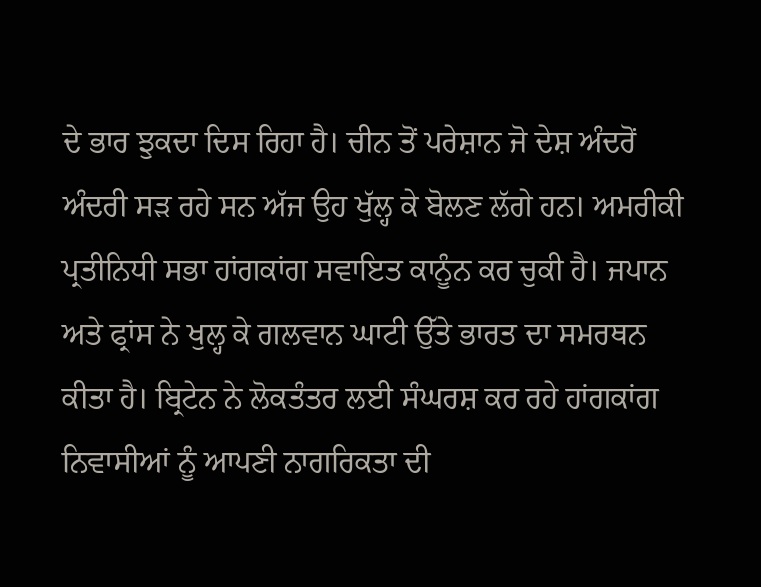ਦੇ ਭਾਰ ਝੁਕਦਾ ਦਿਸ ਰਿਹਾ ਹੈ। ਚੀਨ ਤੋਂ ਪਰੇਸ਼ਾਨ ਜੋ ਦੇਸ਼ ਅੰਦਰੋਂ ਅੰਦਰੀ ਸੜ ਰਹੇ ਸਨ ਅੱਜ ਉਹ ਖੁੱਲ੍ਹ ਕੇ ਬੋਲਣ ਲੱਗੇ ਹਨ। ਅਮਰੀਕੀ ਪ੍ਰਤੀਨਿਧੀ ਸਭਾ ਹਾਂਗਕਾਂਗ ਸਵਾਇਤ ਕਾਨੂੰਨ ਕਰ ਚੁਕੀ ਹੈ। ਜਪਾਨ ਅਤੇ ਫ੍ਰਾਂਸ ਨੇ ਖੁਲ੍ਹ ਕੇ ਗਲਵਾਨ ਘਾਟੀ ਉੱਤੇ ਭਾਰਤ ਦਾ ਸਮਰਥਨ ਕੀਤਾ ਹੈ। ਬ੍ਰਿਟੇਨ ਨੇ ਲੋਕਤੰਤਰ ਲਈ ਸੰਘਰਸ਼ ਕਰ ਰਹੇ ਹਾਂਗਕਾਂਗ ਨਿਵਾਸੀਆਂ ਨੂੰ ਆਪਣੀ ਨਾਗਰਿਕਤਾ ਦੀ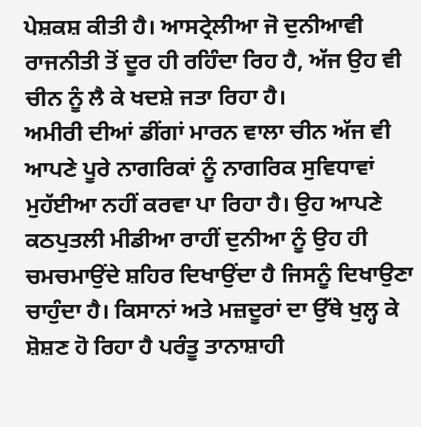ਪੇਸ਼ਕਸ਼ ਕੀਤੀ ਹੈ। ਆਸਟ੍ਰੇਲੀਆ ਜੋ ਦੁਨੀਆਵੀ ਰਾਜਨੀਤੀ ਤੋਂ ਦੂਰ ਹੀ ਰਹਿੰਦਾ ਰਿਹ ਹੈ, ਅੱਜ ਉਹ ਵੀ ਚੀਨ ਨੂੰ ਲੈ ਕੇ ਖਦਸ਼ੇ ਜਤਾ ਰਿਹਾ ਹੈ।
ਅਮੀਰੀ ਦੀਆਂ ਡੀਂਗਾਂ ਮਾਰਨ ਵਾਲਾ ਚੀਨ ਅੱਜ ਵੀ ਆਪਣੇ ਪੂਰੇ ਨਾਗਰਿਕਾਂ ਨੂੰ ਨਾਗਰਿਕ ਸੁਵਿਧਾਵਾਂ ਮੁਹੱਈਆ ਨਹੀਂ ਕਰਵਾ ਪਾ ਰਿਹਾ ਹੈ। ਉਹ ਆਪਣੇ ਕਠਪੁਤਲੀ ਮੀਡੀਆ ਰਾਹੀਂ ਦੁਨੀਆ ਨੂੰ ਉਹ ਹੀ ਚਮਚਮਾਉਂਦੇ ਸ਼ਹਿਰ ਦਿਖਾਉਂਦਾ ਹੈ ਜਿਸਨੂੰ ਦਿਖਾਉਣਾ ਚਾਹੁੰਦਾ ਹੈ। ਕਿਸਾਨਾਂ ਅਤੇ ਮਜ਼ਦੂਰਾਂ ਦਾ ਉੱਥੇ ਖੁਲ੍ਹ ਕੇ ਸ਼ੋਸ਼ਣ ਹੋ ਰਿਹਾ ਹੈ ਪਰੰਤੂ ਤਾਨਾਸ਼ਾਹੀ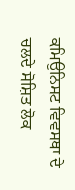ਕਮਿਉਨਿਸਟ ਵਿਵਸਥਾ ਦੇ ਚਲਦੇ ਸੋਸ਼ਿਤ ਲੋਕ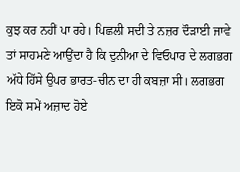ਕੁਝ ਕਰ ਨਹੀਂ ਪਾ ਰਹੇ। ਪਿਛਲੀ ਸਦੀ ਤੇ ਨਜ਼ਰ ਦੌੜਾਈ ਜਾਵੇ ਤਾਂ ਸਾਹਮਣੇ ਆਉਂਦਾ ਹੈ ਕਿ ਦੁਨੀਆ ਦੇ ਵਿਓਪਾਰ ਦੇ ਲਗਭਗ ਅੱਧੇ ਹਿੱਸੇ ਉਪਰ ਭਾਰਤ-ਚੀਨ ਦਾ ਹੀ ਕਬਜ਼ਾ ਸੀ। ਲਗਭਗ ਇਕੋ ਸਮੇਂ ਅਜ਼ਾਦ ਹੋਏ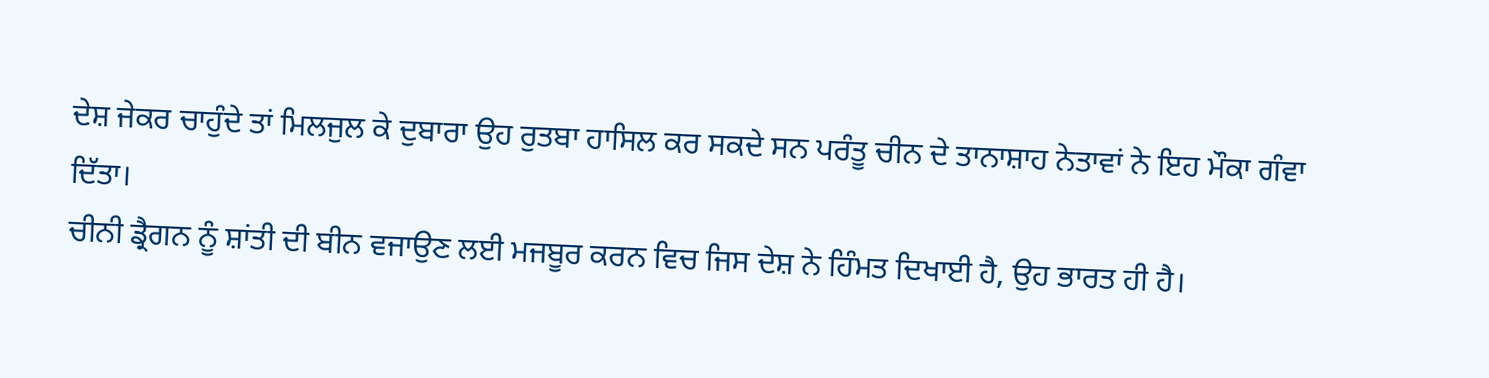ਦੇਸ਼ ਜੇਕਰ ਚਾਹੁੰਦੇ ਤਾਂ ਮਿਲਜੁਲ ਕੇ ਦੁਬਾਰਾ ਉਹ ਰੁਤਬਾ ਹਾਸਿਲ ਕਰ ਸਕਦੇ ਸਨ ਪਰੰਤੂ ਚੀਨ ਦੇ ਤਾਨਾਸ਼ਾਹ ਨੇਤਾਵਾਂ ਨੇ ਇਹ ਮੌਕਾ ਗੰਵਾ ਦਿੱਤਾ।
ਚੀਨੀ ਡ੍ਰੈਗਨ ਨੂੰ ਸ਼ਾਂਤੀ ਦੀ ਬੀਨ ਵਜਾਉਣ ਲਈ ਮਜਬੂਰ ਕਰਨ ਵਿਚ ਜਿਸ ਦੇਸ਼ ਨੇ ਹਿੰਮਤ ਦਿਖਾਈ ਹੈ, ਉਹ ਭਾਰਤ ਹੀ ਹੈ।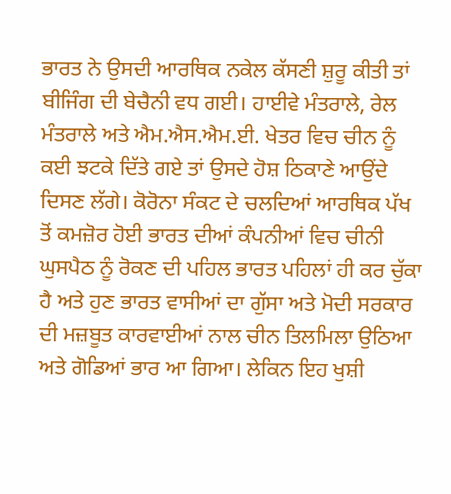ਭਾਰਤ ਨੇ ਉਸਦੀ ਆਰਥਿਕ ਨਕੇਲ ਕੱਸਣੀ ਸ਼ੁਰੂ ਕੀਤੀ ਤਾਂ ਬੀਜਿੰਗ ਦੀ ਬੇਚੈਨੀ ਵਧ ਗਈ। ਹਾਈਵੇ ਮੰਤਰਾਲੇ, ਰੇਲ ਮੰਤਰਾਲੇ ਅਤੇ ਐਮ.ਐਸ.ਐਮ.ਈ. ਖੇਤਰ ਵਿਚ ਚੀਨ ਨੂੰ ਕਈ ਝਟਕੇ ਦਿੱਤੇ ਗਏ ਤਾਂ ਉਸਦੇ ਹੋਸ਼ ਠਿਕਾਣੇ ਆਉਂਦੇ ਦਿਸਣ ਲੱਗੇ। ਕੋਰੋਨਾ ਸੰਕਟ ਦੇ ਚਲਦਿਆਂ ਆਰਥਿਕ ਪੱਖ ਤੋਂ ਕਮਜ਼ੋਰ ਹੋਈ ਭਾਰਤ ਦੀਆਂ ਕੰਪਨੀਆਂ ਵਿਚ ਚੀਨੀ ਘੁਸਪੈਠ ਨੂੰ ਰੋਕਣ ਦੀ ਪਹਿਲ ਭਾਰਤ ਪਹਿਲਾਂ ਹੀ ਕਰ ਚੁੱਕਾ ਹੈ ਅਤੇ ਹੁਣ ਭਾਰਤ ਵਾਸੀਆਂ ਦਾ ਗੁੱਸਾ ਅਤੇ ਮੋਦੀ ਸਰਕਾਰ ਦੀ ਮਜ਼ਬੂਤ ਕਾਰਵਾਈਆਂ ਨਾਲ ਚੀਨ ਤਿਲਮਿਲਾ ਉਠਿਆ ਅਤੇ ਗੋਡਿਆਂ ਭਾਰ ਆ ਗਿਆ। ਲੇਕਿਨ ਇਹ ਖੁਸ਼ੀ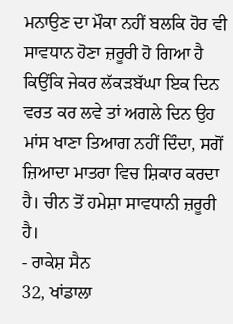ਮਨਾਉਣ ਦਾ ਮੌਕਾ ਨਹੀਂ ਬਲਕਿ ਹੋਰ ਵੀ ਸਾਵਧਾਨ ਹੋਣਾ ਜ਼ਰੂਰੀ ਹੋ ਗਿਆ ਹੈ ਕਿਉਂਕਿ ਜੇਕਰ ਲੱਕੜਬੱਘਾ ਇਕ ਦਿਨ ਵਰਤ ਕਰ ਲਵੇ ਤਾਂ ਅਗਲੇ ਦਿਨ ਉਹ ਮਾਂਸ ਖਾਣਾ ਤਿਆਗ ਨਹੀਂ ਦਿੰਦਾ, ਸਗੋਂ ਜ਼ਿਆਦਾ ਮਾਤਰਾ ਵਿਚ ਸ਼ਿਕਾਰ ਕਰਦਾ ਹੈ। ਚੀਨ ਤੋਂ ਹਮੇਸ਼ਾ ਸਾਵਧਾਨੀ ਜ਼ਰੂਰੀ ਹੈ।
- ਰਾਕੇਸ਼ ਸੈਨ
32, ਖਾਂਡਾਲਾ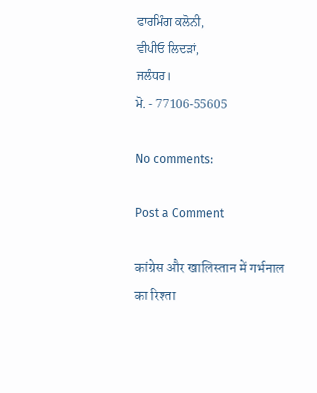ਫਾਰਮਿੰਗ ਕਲੋਨੀ,
ਵੀਪੀਓ ਲਿਦੜਾਂ,
ਜਲੰਧਰ।
ਮੋ. - 77106-55605

No comments:

Post a Comment

कांग्रेस और खालिस्तान में गर्भनाल का रिश्ता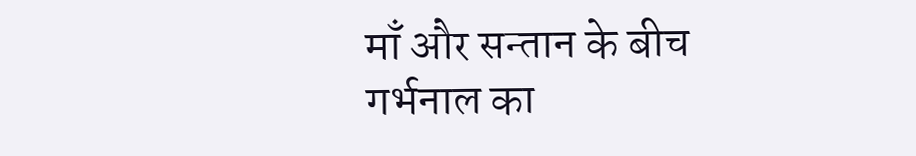माँ और सन्तान के बीच गर्भनाल का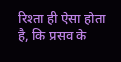रिश्ता ही ऐसा होता है, कि प्रसव के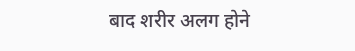बाद शरीर अलग होने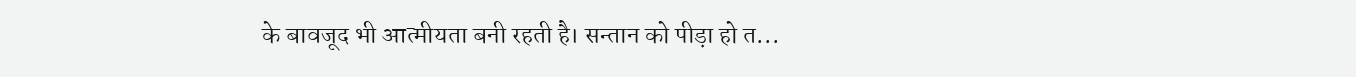के बावजूद भी आत्मीयता बनी रहती है। सन्तान को पीड़ा हो त...